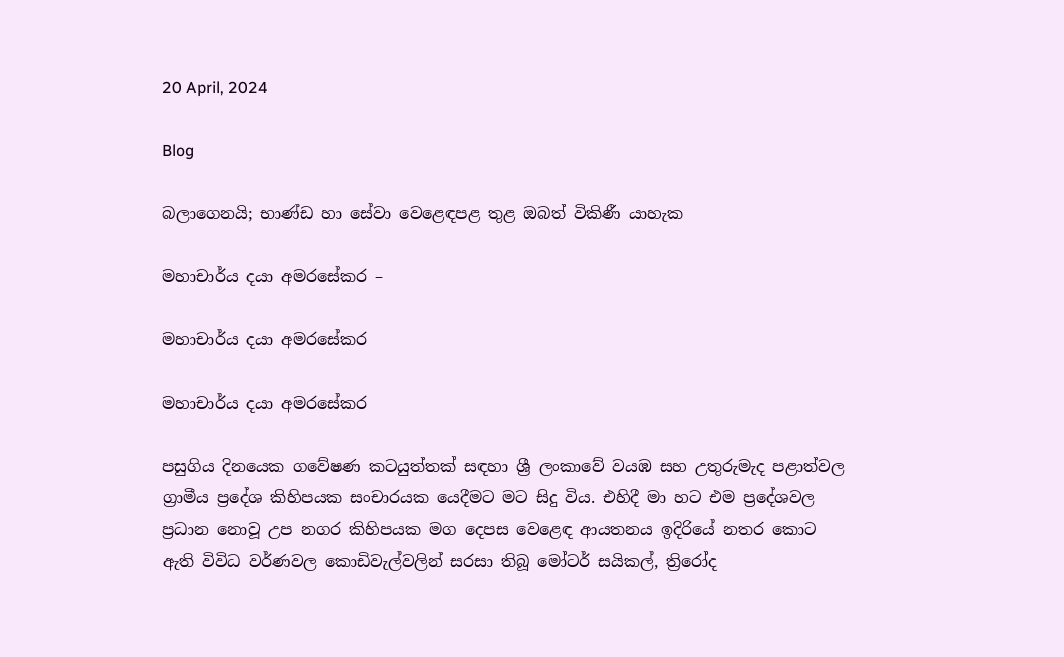20 April, 2024

Blog

බලාගෙනයි; භාණ්ඩ හා සේවා වෙළෙඳපළ තුළ ඔබත් විකිණී යාහැක

මහාචාර්ය දයා අමරසේකර –

මහාචාර්ය දයා අමරසේකර

මහාචාර්ය දයා අමරසේකර

පසුගිය දිනයෙක ගවේෂණ කටයුත්තක් සඳහා ශ්‍රී ලංකාවේ වයඹ සහ උතුරුමැද පළාත්වල ග්‍රාමීය ප්‍රදේශ කිහිපයක සංචාරයක යෙදීමට මට සිදු විය. එහිදී මා හට එම ප්‍රදේශවල ප්‍රධාන නොවූ උප නගර කිහිපයක මග දෙපස වෙළෙඳ ආයතනය ඉදිරියේ නතර කොට ඇති විවිධ වර්ණවල කොඩිවැල්වලින් සරසා තිබූ මෝටර් සයිකල්, ත්‍රිරෝද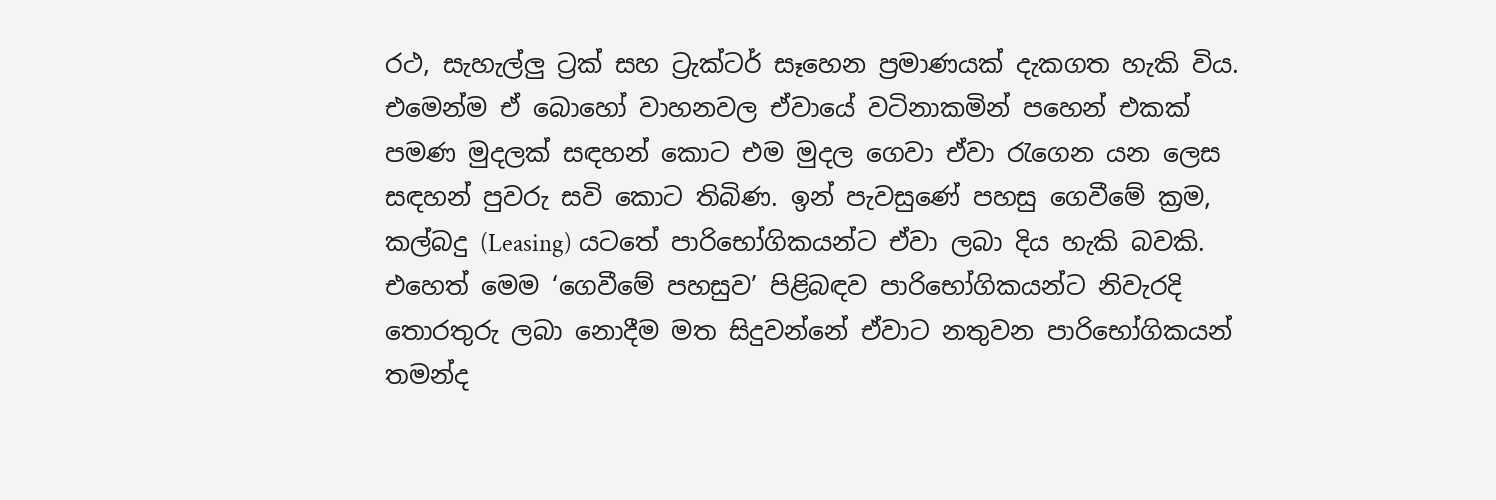රථ, සැහැල්ලු ට්‍රක් සහ ට්‍රැක්ටර් සෑහෙන ප්‍රමාණයක් දැකගත හැකි විය. එමෙන්ම ඒ බොහෝ වාහනවල ඒවායේ වටිනාකමින් පහෙන් එකක් පමණ මුදලක් සඳහන් කොට එම මුදල ගෙවා ඒවා රැගෙන යන ලෙස සඳහන් පුවරු සවි කොට තිබිණ. ඉන් පැවසුණේ පහසු ගෙවීමේ ක්‍රම, කල්බදු (Leasing) යටතේ පාරිභෝගිකයන්ට ඒවා ලබා දිය හැකි බවකි. එහෙත් මෙම ‘ගෙවීමේ පහසුව’ පිළිබඳව පාරිභෝගිකයන්ට නිවැරදි තොරතුරු ලබා නොදීම මත සිදුවන්නේ ඒවාට නතුවන පාරිභෝගිකයන් තමන්ද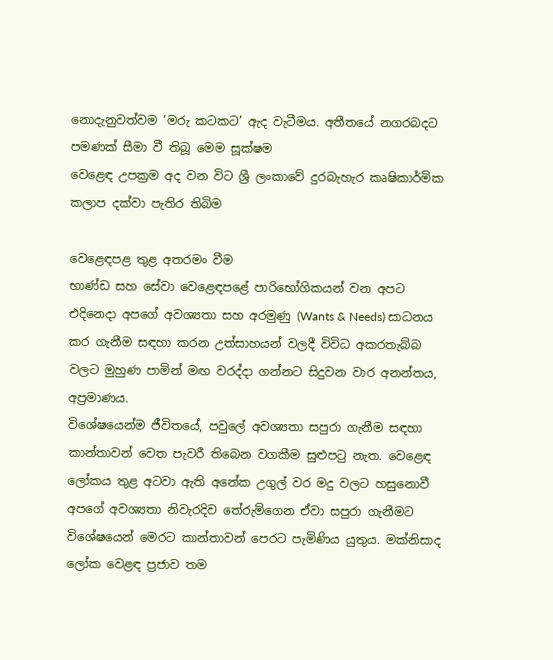නොදැනුවත්වම ‘මරු කටකට’ ඇද වැටීමය. අතීතයේ නගරබදට පමණක් සීමා වී තිබූ මෙම සූක්ෂම
වෙළෙඳ උපක්‍රම අද වන විට ශ්‍රී ලංකාවේ දුරබැහැර කෘෂිකාර්මික කලාප දක්වා පැතිර තිබිම

වෙළෙඳපළ තුළ අතරමං වීම
භාණ්ඩ සහ සේවා වෙළෙඳපළේ පාරිභෝගිකයන් වන අපට එදිනෙදා අපගේ අවශ්‍යතා සහ අරමුණු (Wants & Needs) සාධනය කර ගැනීම සඳහා කරන උත්සාහයන් වලදී විවිධ අකරතැබ්බ වලට මුහුණ පාමින් මඟ වරද්දා ගන්නට සිදුවන වාර අනන්තය, අප්‍රමාණය.
විශේෂයෙන්ම ජීවිතයේ, පවු‍ලේ අවශ්‍යතා සපුරා ගැනීම සඳහා කාන්තාවන් වෙත පැවරී තිබෙන වගකීම සුළුපටු නැත. වෙළෙඳ ලෝකය තුළ අටවා ඇති අනේක උගුල් වර මදු වලට හසුනොවී අපගේ අවශ්‍යතා නිවැරදිව තේරුම්ගෙන ඒවා සපුරා ගැනීමට විශේෂයෙන් මෙරට කාන්තාවන් පෙරට පැමිණිය යුතුය. මක්නිසාද ලෝක වෙළඳ ප්‍රජාව තම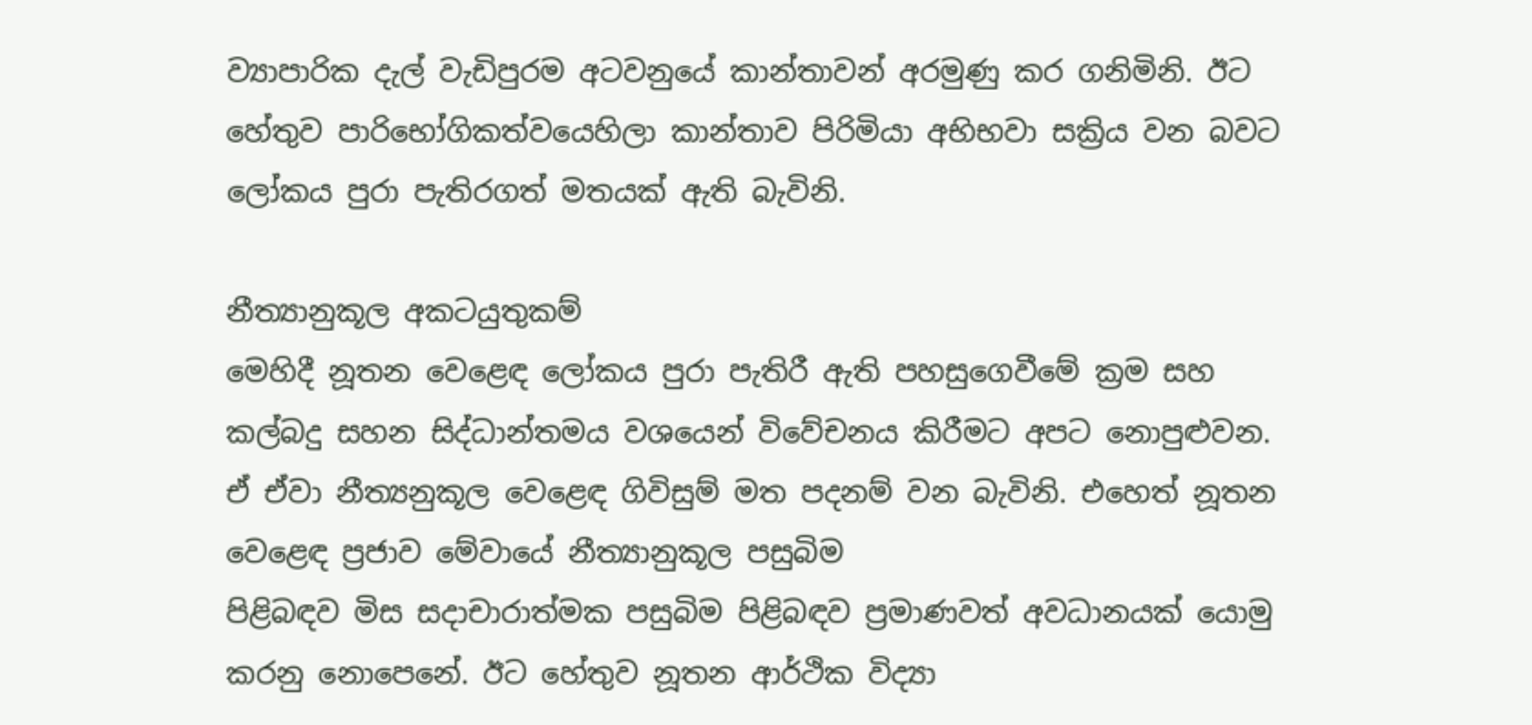ව්‍යාපාරික දැල් වැඩිපුරම අටවනුයේ කාන්තාවන් අරමුණු කර ගනිමිනි. ඊට හේතුව පාරිභෝගිකත්වයෙහිලා කාන්තාව පිරිමියා අභිභවා සක්‍රිය වන බවට ලෝකය පුරා පැතිරගත් මතයක් ඇති බැවිනි.

නීත්‍යානුකූල අකටයුතුකම්
මෙහිදී නූතන වෙළෙඳ ලෝකය පුරා පැතිරී ඇති පහසුගෙවීමේ ක්‍රම සහ කල්බදු සහන සිද්ධාන්තමය වශයෙන් විවේචනය කිරීමට අපට නොපුළුවන.
ඒ ඒවා නීත්‍යනුකූල වෙළෙඳ ගිවිසුම් මත පදනම් වන බැවිනි. එහෙත් නූතන වෙළෙඳ ප්‍රජාව මේවායේ නීත්‍යානුකූල පසුබිම
පිළිබඳව මිස සදාචාරාත්මක පසුබිම පිළිබඳව ප්‍රමාණවත් අවධානයක් යොමු කරනු නොපෙනේ. ඊට හේතුව නූතන ආර්ථික විද්‍යා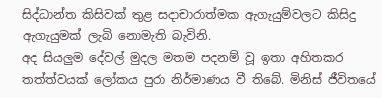සිද්ධාන්ත කිසිවක් තුළ සදාචාරාත්මක ඇගැයුම්වලට කිසිදු ඇගැයුමක් ලැබි නොමැති බැවිනි.
අද සියලුම දේවල් මුදල මතම පදනම් වූ ඉතා අහිතකර තත්ත්වයක් ලෝකය පුරා නිර්මාණය වී තිබේ. මිනිස් ජීවිතයේ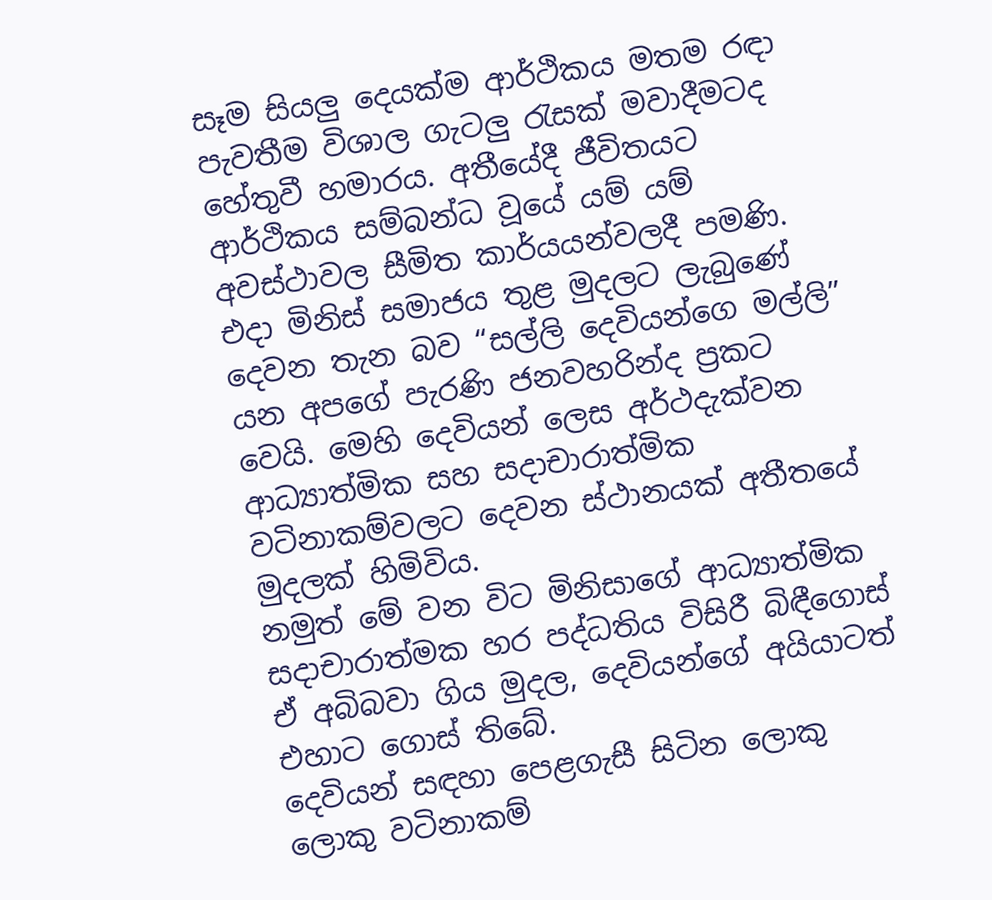සෑම සියලු දෙයක්ම ආර්ථිකය මතම රඳා පැවතීම විශාල ගැටලු රැසක් මවාදීමටද හේතුවී හමාරය. අතීයේදී ජීවිතයට ආර්ථිකය සම්බන්ධ වූයේ යම් යම් අවස්ථාවල සීමිත කාර්යයන්වලදී පමණි. එදා මිනිස් සමාජය තුළ මුදලට ලැබුණේ දෙවන තැන බව “සල්ලි දෙවියන්ගෙ මල්ලි” යන අපගේ පැරණි ජනවහරින්ද ප්‍රකට වෙයි. මෙහි දෙවියන් ලෙස අර්ථදැක්වන ආධ්‍යාත්මික සහ සදාචාරාත්මික වටිනාකම්වලට දෙවන ස්ථානයක් අතීතයේ මුදලක් හිමිවිය.
නමුත් මේ වන විට මිනිසාගේ ආධ්‍යාත්මික සදාචාරාත්මක හර පද්ධතිය විසිරී බිඳීගොස් ඒ අබිබවා ගිය මුදල, දෙවියන්ගේ අයියාටත් එහාට ගොස් තිබේ.
දෙවියන් සඳහා පෙළගැසී සිටින ලොකු ලොකු වටිනාකම්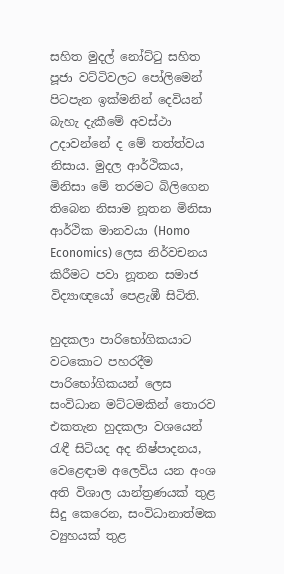සහිත මුදල් නෝට්ටු සහිත පූජා වට්ටිවලට ‍පෝලිමෙන් පිටපැන ඉක්මනින් දෙවියන් බැහැ දැකීමේ අවස්ථා උදාවන්නේ ද මේ තත්ත්වය නිසාය. මුදල ආර්ථිකය, මිනිසා මේ තරමට බිලිගෙන තිබෙන නිසාම නූතන මිනිසා ආර්ථික මානවයා (Homo Economics) ලෙස නිර්වචනය කිරීමට පවා නූතන සමාජ විද්‍යාඥයෝ පෙළැඹී සිටිති.

හුදකලා පාරිභෝගිකයාට වටකොට පහරදීම
පාරිභෝගිකයන් ලෙස සංවිධාන මට්ටමකින් තොරව එකතැන හුදකලා වශයෙන් රැඳී සිටියද අද නිෂ්පාදනය, වෙළෙඳාම අලෙවිය යන අංශ අති විශාල යාන්ත්‍රණයක් තුළ සිදු කෙරෙන, සංවිධානාත්මක ව්‍යුහයක් තුළ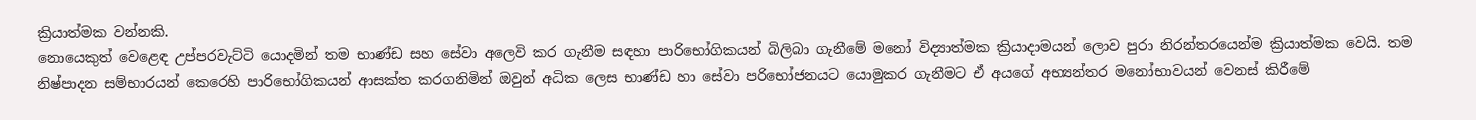ක්‍රියාත්මක වන්නකි.
නොයෙකුත් වෙළෙඳ උප්පරවැට්ටි යොදමින් තම භාණ්ඩ සහ සේවා අලෙවි කර ගැනීම සඳහා පාරිභෝගිකයන් බිලිබා ගැනීමේ මනෝ විද්‍යාත්මක ක්‍රියාදාමයන් ලොව පුරා නිරන්තරයෙන්ම ක්‍රියාත්මක වෙයි. තම නිෂ්පාදන සම්භාරයන් කෙරෙහි පාරිභෝගිකයන් ආසක්ත කරගනිමින් ඔවුන් අධික ලෙස භාණ්ඩ හා සේවා පරිභෝජනයට යොමුකර ගැනීමට ඒ අයගේ අභ්‍යන්තර මනෝභාවයන් වෙනස් කිරීමේ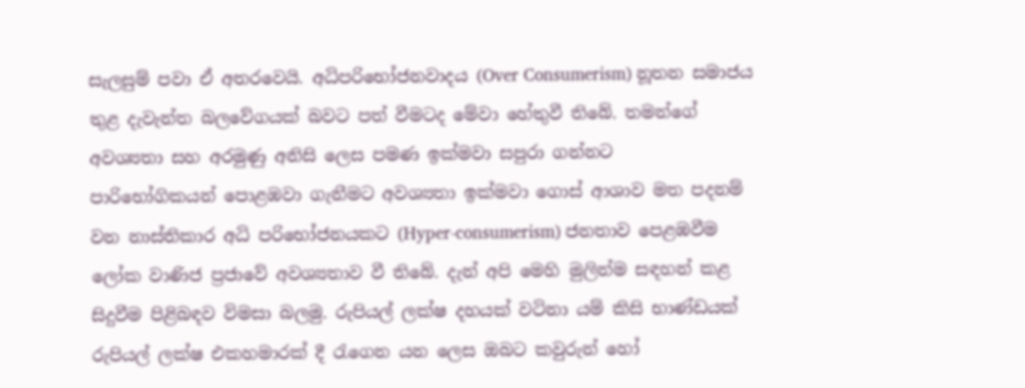සැලසුම් පවා ඒ අතරවෙයි. අධිපරිභෝජනවාදය (Over Consumerism) නූතන සමාජය තුළ දැවැන්ත බලවේගයක් බවට පත් වීමටද මේවා හේතුවී තිබේ. තමන්ගේ අවශ්‍යතා සහ අරමුණු අනිසි ලෙස පමණ ඉක්මවා සපුරා ගන්නට පාරිභෝගිකයන් ‍පොළඹවා ගැනීමට අවශ්‍යතා ඉක්මවා ගොස් ආශාව මත පදනම් වන නාස්තිකාර අධි පරිභෝජනයකට (Hyper-consumerism) ජනතාව පෙළඹවීම ලෝක වාණිජ ප්‍රජාවේ අවශ්‍යතාව වී තිබේ. දැන් අපි මෙහි මුලින්ම සඳහන් කළ සිදුවීම පිළිබඳව විමසා බලමු. රුපියල් ලක්ෂ දහයක් වටිනා යම් කිසි භාණ්ඩයක් රුපියල් ලක්ෂ එකහමාරක් දී රැගෙන යන ලෙස ඔබට කවුරුන් හෝ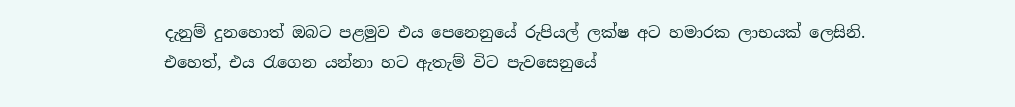දැනුම් දුනහොත් ඔබට පළමුව එය පෙනෙනුයේ රුපියල් ලක්ෂ අට හමාරක ලාභයක් ලෙසිනි. එහෙත්, එය රැගෙන යන්නා හට ඇතැම් විට පැවසෙනුයේ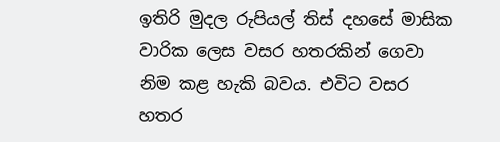ඉතිරි මුදල රුපියල් තිස් දහසේ මාසික වාරික ලෙස වසර හතරකින් ගෙවා නිම කළ හැකි බවය. එවිට වසර හතර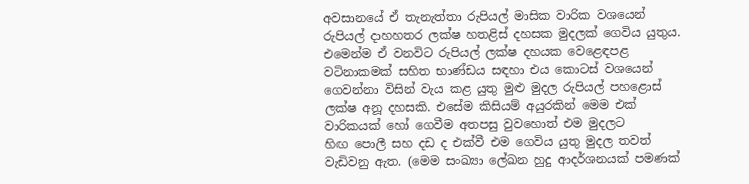අවසානයේ ඒ තැනැත්තා රුපියල් මාසික වාරික වශයෙන් රුපියල් දාහහතර ලක්ෂ හතළිස් දහසක මුදලක් ගෙවිය යුතුය. එමෙන්ම ඒ වනවිට රුපියල් ලක්ෂ දහයක වෙළෙඳපළ වටිනාකමක් සහිත භාණ්ඩය සඳහා එය කොටස් වශයෙන් ගෙවන්නා විසින් වැය කළ යුතු මුළු මුදල රුපියල් පහළොස් ලක්ෂ අනූ දහසකි. එසේම කිසියම් අයුරකින් මෙම එක් වාරිකයක් හෝ ගෙවීම අතපසු වුවහොත් එම මුදලට හිඟ ‍පොලී සහ දඩ ද එක්වී එම ගෙවිය යුතු මුදල තවත් වැඩිවනු ඇත. (මෙම සංඛ්‍යා ‍ලේඛන හුදු ආදර්ශනයක් පමණක්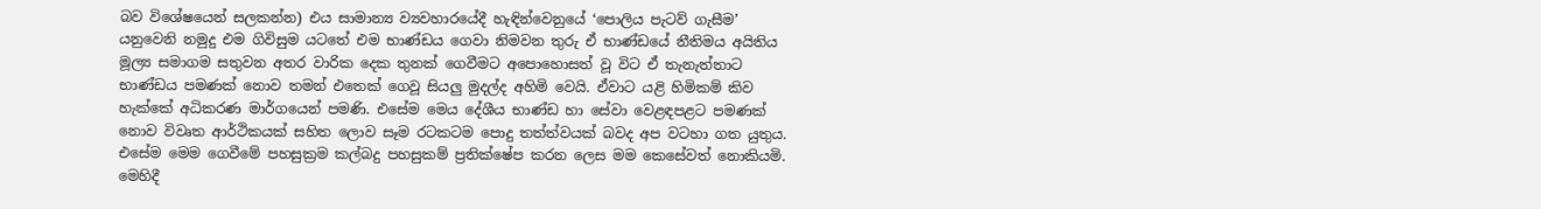බව විශේෂයෙන් සලකන්න) එය සාමාන්‍ය ව්‍යවහාරයේදී හැඳින්වෙනුයේ ‘පොලිය පැටව් ගැසීම’ යනුවෙනි නමුදු එම ගිවිසුම යටතේ එම භාණ්ඩය ගෙවා නිමවන තුරු ඒ භාණ්ඩයේ නීතිමය අයිතිය මූල්‍ය සමාගම සතුවන අතර වාරික දෙක තුනක් ගෙවීමට අ‍පොහොසත් වූ විට ඒ තැනැත්තාට භාණ්ඩය පමණක් නොව තමන් එතෙක් ගෙවූ සියලු මුදල්ද අහිමි වෙයි. ඒවාට යළි හිමිකම් කිව හැක්කේ අධිකරණ මාර්ගයෙන් පමණි. එසේම මෙය දේශීය භාණ්ඩ හා සේවා වෙළඳපළට පමණක් නොව විවෘත ආර්ථිකයක් සහිත ලොව සෑම රටකටම ‍පොදු තත්ත්වයක් බවද අප වටහා ගත යුතුය. එසේම මෙම ගෙවීමේ පහසුක්‍රම කල්බදු පහසුකම් ප්‍රතික්ෂේප කරන ලෙස මම කෙසේවත් නොකියමි. මෙහිදී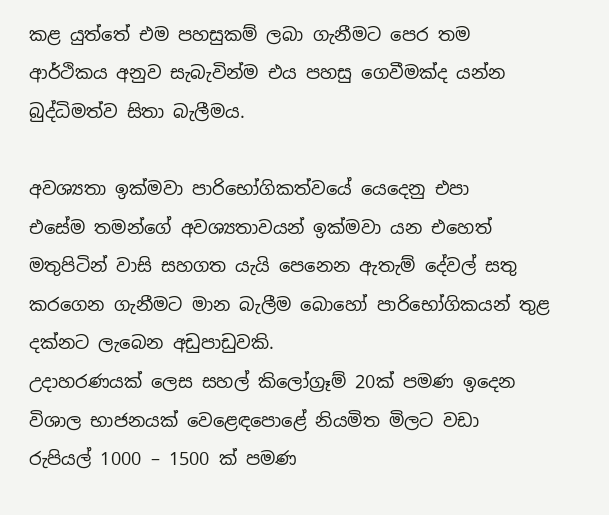කළ යුත්තේ එම පහසුකම් ලබා ගැනීමට පෙර තම ආර්ථිකය අනුව සැබැවින්ම එය පහසු ගෙවීමක්ද යන්න බුද්ධිමත්ව සිතා බැලීමය.

අවශ්‍යතා ඉක්මවා පාරිභෝගිකත්වයේ යෙදෙනු එපා
එසේම තමන්ගේ අවශ්‍යතාවයන් ඉක්මවා යන එහෙත් මතුපිටින් වාසි සහගත යැයි පෙනෙන ඇතැම් දේවල් සතු කරගෙන ගැනීමට මාන බැලීම බොහෝ පාරිභෝගිකයන් තුළ දක්නට ලැබෙන අඩුපාඩුවකි.
උදාහරණයක් ලෙස සහල් කිලෝග්‍රෑම් 20ක් පමණ ඉදෙන විශාල භාජනයක් වෙළෙඳ‍පොළේ නියමිත මිලට වඩා රුපියල් 1000 – 1500 ක් පමණ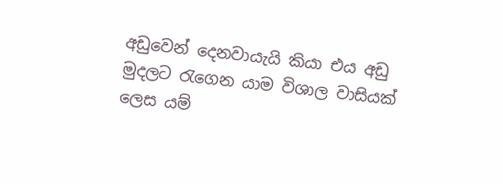අඩුවෙන් දෙනවායැයි කියා එය අඩු මුදලට රැගෙන යාම විශාල වාසියක් ලෙස යම්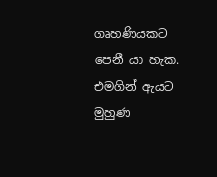ගෘහණියකට පෙනී යා හැක. එමගින් ඇයට මුහුණ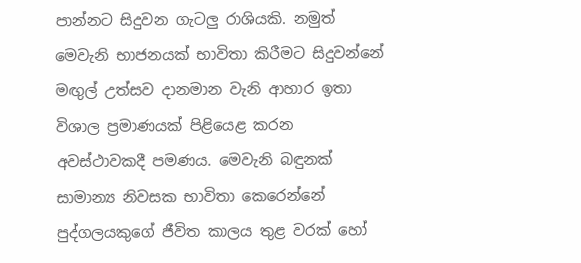පාන්නට සිදුවන ගැටලු රාශියකි. නමුත් මෙවැනි භාජනයක් භාවිතා කිරීමට සිදුවන්නේ මඟුල් උත්සව දානමාන වැනි ආහාර ඉතා විශාල ප්‍රමාණයක් පිළියෙළ කරන අවස්ථාවකදී පමණය. මෙවැනි බඳුනක් සාමාන්‍ය නිවසක භාවිතා කෙරෙන්නේ පුද්ගලයකුගේ ජීවිත කාලය තුළ වරක් හෝ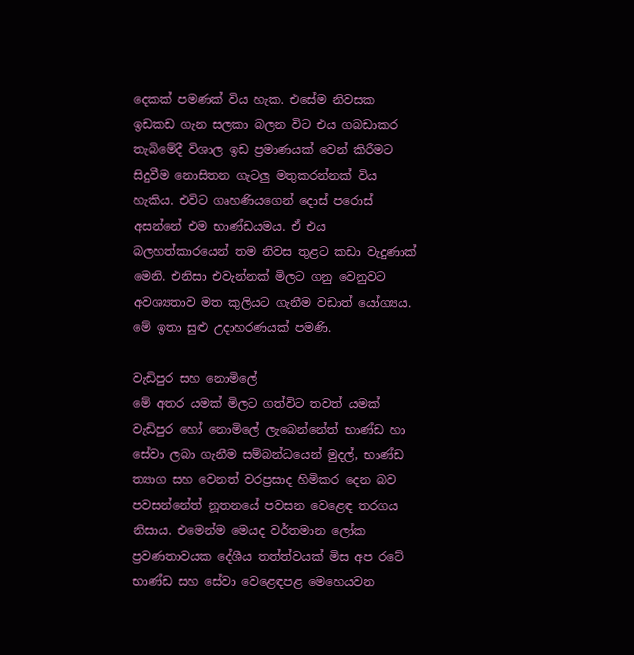දෙකක් පමණක් විය හැක. එසේම නිවසක ඉඩකඩ ගැන සලකා බලන විට එය ගබඩාකර තැබිමේදී විශාල ඉඩ ප්‍රමාණයක් වෙන් කිරීමට සිදුවීම නොසිතන ගැටලු මතුකරන්නක් විය හැකිය. එවිට ගෘහණියගෙන් දොස් පරොස් අසන්නේ එම භාණ්ඩයමය. ඒ එය බලහත්කාරයෙන් තම නිවස තුළට කඩා වැදුණාක් මෙනි. එනිසා එවැන්නක් මිලට ගනු වෙනුවට අවශ්‍යතාව මත කුලියට ගැනීම වඩාත් යෝග්‍යය. මේ ඉතා සුළු උදාහරණයක් පමණි.

වැඩිපුර සහ නොමි‍ලේ
මේ අතර යමක් මිලට ගත්විට තවත් යමක් වැඩිපුර හෝ නොමි‍ලේ ලැබෙන්නේත් භාණ්ඩ හා සේවා ලබා ගැනීම සම්බන්ධයෙන් මුදල්, භාණ්ඩ ත්‍යාග සහ වෙනත් වරප්‍රසාද හිමිකර දෙන බව පවසන්නේත් නූතනයේ පවසන වෙළෙඳ තරගය නිසාය. එමෙන්ම මෙයද වර්තමාන ලෝක ප්‍රවණතාවයක දේශීය තත්ත්වයක් මිස අප රටේ භාණ්ඩ සහ සේවා වෙළෙඳපළ මෙහෙයවන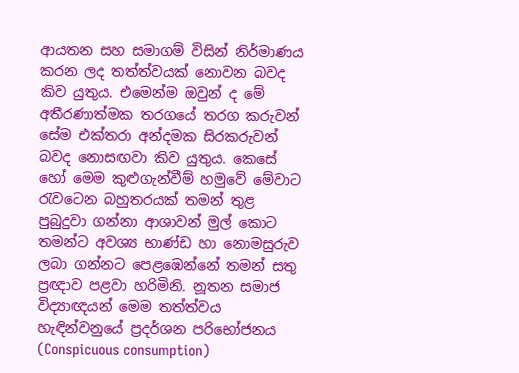ආයතන සහ සමාගම් විසින් නිර්මාණය කරන ලද තත්ත්වයක් නොවන බවද කිව යුතුය. එමෙන්ම ඔවුන් ද මේ අතීරණාත්මක තරගයේ තරග කරුවන් සේම එක්තරා අන්දමක සිරකරුවන් බවද නොසඟවා කිව යුතුය. කෙසේ හෝ මෙම කුළුගැන්වීම් හමුවේ මේවාට රැවටෙන බහුතරයක් තමන් තුළ පුබුදුවා ගන්නා ආශාවන් මුල් කොට තමන්ට අවශ්‍ය භාණ්ඩ හා නොමසුරුව ලබා ගන්නට පෙළඹෙන්නේ තමන් සතු ප්‍රඥාව පළවා හරිමිනි. නූතන සමාජ විද්‍යාඥයන් මෙම තත්ත්වය හැඳින්වනුයේ ප්‍රදර්ශන පරිභෝජනය (Conspicuous consumption)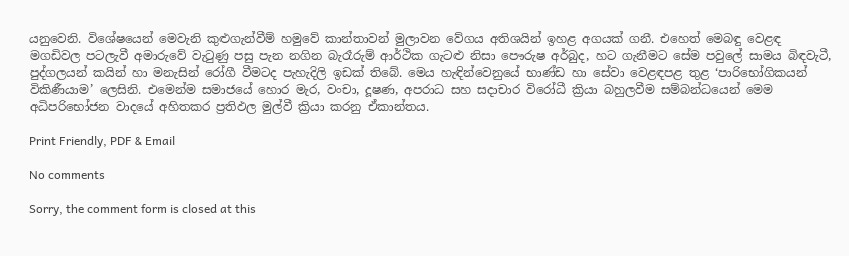යනුවෙනි. විශේෂයෙන් මෙවැනි කුළුගැන්වීම් හමුවේ කාන්තාවන් මුලාවන වේගය අතිශයින් ඉහළ අගයක් ගනී. එහෙත් මෙබඳු වෙළඳ මගඩිවල පටලැවී අමාරුවේ වැටුණු පසු පැන නගින බැරෑරුම් ආර්ථික ගැටළු නිසා පෞරුෂ අර්බුද, හට ගැනීමට සේම පවු‍ලේ සාමය බිඳවැටී, පුද්ගලයන් කයින් හා මනැසින් රෝගී වීමටද පැහැදිලි ඉඩක් තිබේ. මෙය හැඳින්වෙනුයේ භාණ්ඩ හා සේවා වෙළඳපළ තුළ ‘පාරිභෝගිකයන් විකිණීයාම’ ලෙසිනි. එමෙන්ම සමාජයේ හොර මැර, වංචා, දූෂණ, අපරාධ සහ සදාචාර විරෝධී ක්‍රියා බහුලවීම සම්බන්ධයෙන් මෙම අධිපරිභෝජන වාදයේ අහිතකර ප්‍රතිඵල මුල්වී ක්‍රියා කරනු ඒකාන්තය.

Print Friendly, PDF & Email

No comments

Sorry, the comment form is closed at this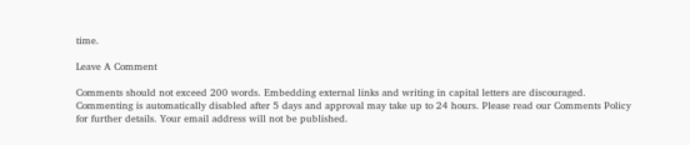time.

Leave A Comment

Comments should not exceed 200 words. Embedding external links and writing in capital letters are discouraged. Commenting is automatically disabled after 5 days and approval may take up to 24 hours. Please read our Comments Policy for further details. Your email address will not be published.